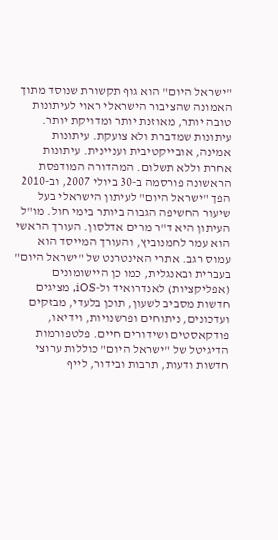"ישראל היום" הוא גוף תקשורת שנוסד מתוך האמונה שהציבור הישראלי ראוי לעיתונות טובה יותר, מאוזנת יותר ומדויקת יותר. עיתונות שמדברת ולא צועקת. עיתונות אמינה, אובייקטיבית ועניינית. עיתונות אחרת וללא תשלום. המהדורה המודפסת הראשונה פורסמה ב-30 ביולי 2007, וב-2010 הפך "ישראל היום" לעיתון הישראלי בעל שיעור החשיפה הגבוה ביותר בימי חול. מו"ל העיתון היא ד"ר מרים אדלסון. העורך הראשי הוא עמר לחמנוביץ, והעורך המייסד הוא עמוס רגב. אתרי האינטרנט של "ישראל היום" בעברית ובאנגלית, כמו כן היישומונים (אפליקציות) לאנדרואיד ול-iOS, מציגים חדשות מסביב לשעון, תוכן בלעדי, מבזקים ועדכונים, ניתוחים ופרשנויות, וידיאו, פודקאסטים ושידורים חיים. פלטפורמות הדיגיטל של "ישראל היום" כוללות ערוצי חדשות ודעות, תרבות ובידור, לייף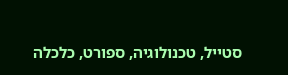סטייל, טכנולוגיה, ספורט, כלכלה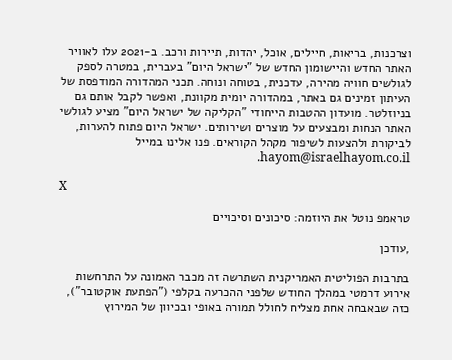וצרכנות, בריאות, חיילים, אוכל, יהדות, תיירות ורכב. ב-2021 עלו לאוויר האתר החדש והיישומון החדש של "ישראל היום" בעברית, במטרה לספק לגולשים חוויה מהירה, עדכנית, בטוחה ונוחה. תכני המהדורה המודפסת של העיתון זמינים גם באתר, במהדורה יומית מקוונת, ואפשר לקבל אותם גם בניוזלטר. מועדון ההטבות הייחודי "הקליקה של ישראל היום" מציע לגולשי האתר הנחות ומבצעים על מוצרים ושירותים. ישראל היום פתוח להערות, לביקורת ולהצעות לשיפור מקהל הקוראים. פנו אלינו במייל hayom@israelhayom.co.il.

X

טראמפ נוטל את היוזמה: סיכונים וסיכויים

,עודכן

בתרבות הפוליטית האמריקנית השתרשה זה מכבר האמונה על התרחשות אירוע דרמטי במהלך החודש שלפני ההכרעה בקלפי ("הפתעת אוקטובר"), כזה שבאבחה אחת מצליח לחולל תמורה באופי ובכיוון של המירוץ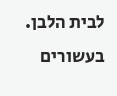לבית הלבן. בעשורים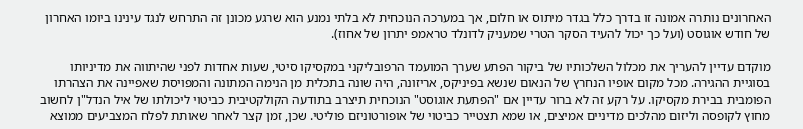האחרונים נותרה אמונה זו בדרך כלל בגדר מיתוס או חלום, אך במערכה הנוכחית לא בלתי נמנע הוא שרגע מכונן זה התרחש לנגד עינינו ביומו האחרון של חודש אוגוסט (ועל כך יכול להעיד הסקר הטרי שמעניק לדונלד טראמפ יתרון של אחוז).

מוקדם עדיין להעריך את מכלול השלכותיו של ביקור הפתע שערך המועמד הרפובליקני במקסיקו סיטי, שעות אחדות לפני שהיתווה את מדיניותו בסוגיית ההגירה. מכל מקום אופיו הנחרץ של הנאום שנשא בפיניקס, אריזונה, היה שונה בתכלית מן הנימה המתונה והמפויסת שאפיינה את הצהרתו הפומבית בבירת מקסיקו. על רקע זה לא ברור עדיין אם "הפתעת אוגוסט" הנוכחית תיצרב בתודעה הקולקטיבית כביטוי ליכולתו של איל הנדל"ן לחשוב מחוץ לקופסה וליזום מהלכים מדיניים אמיצים, או שמא תצטייר כביטוי של אופורטוניזם פוליטי. שכן, זמן קצר לאחר שאותת לפלח המצביעים ממוצא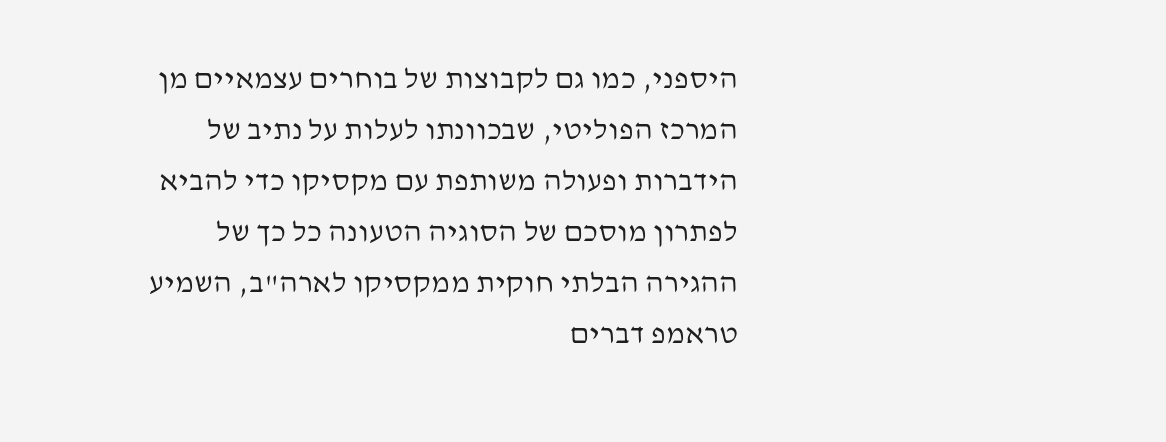היספני, כמו גם לקבוצות של בוחרים עצמאיים מן המרכז הפוליטי, שבכוונתו לעלות על נתיב של הידברות ופעולה משותפת עם מקסיקו כדי להביא לפתרון מוסכם של הסוגיה הטעונה כל כך של ההגירה הבלתי חוקית ממקסיקו לארה"ב, השמיע טראמפ דברים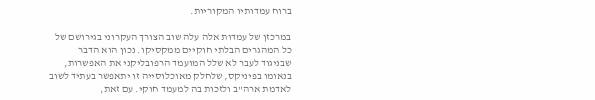ברוח עמדותיו המקוריות.

במרכזן של עמדות אלה עלה שוב הצורך העקרוני בגירושם של כל המהגרים הבלתי חוקיים ממקסיקו. נכון הוא הדבר שבניגוד לעבר לא שלל המועמד הרפובליקני את האפשרות, בנאומו בפיניקס, שלחלק מאוכלוסייה זו יתאפשר בעתיד לשוב לאדמת ארה"ב ולזכות בה למעמד חוקי. עם זאת,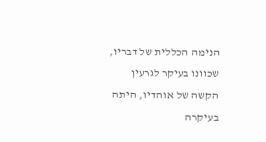הנימה הכללית של דבריו, שכוונו בעיקר לגרעין הקשה של אוהדיו, היתה בעיקרה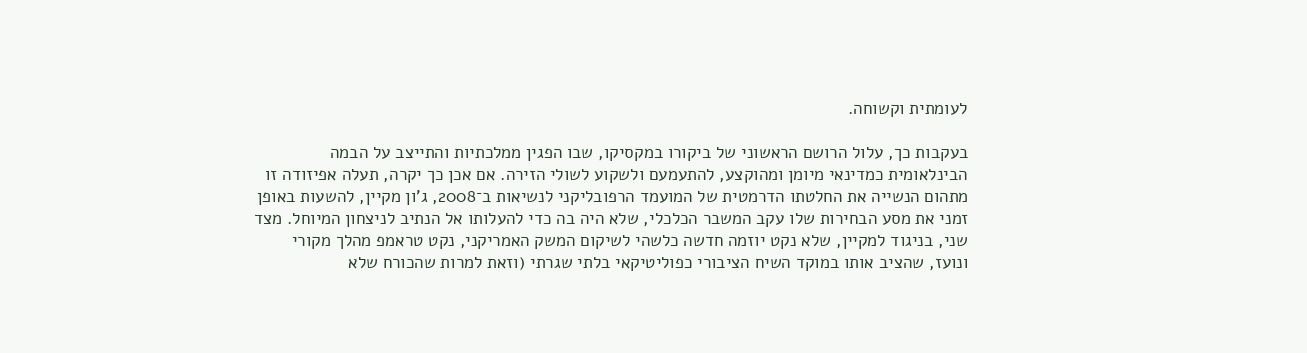לעומתית וקשוחה.

בעקבות כך, עלול הרושם הראשוני של ביקורו במקסיקו, שבו הפגין ממלכתיות והתייצב על הבמה הבינלאומית כמדינאי מיומן ומהוקצע, להתעמעם ולשקוע לשולי הזירה. אם אכן כך יקרה, תעלה אפיזודה זו מתהום הנשייה את החלטתו הדרמטית של המועמד הרפובליקני לנשיאות ב־2008, ג'ון מקיין, להשעות באופן זמני את מסע הבחירות שלו עקב המשבר הכלכלי, שלא היה בה כדי להעלותו אל הנתיב לניצחון המיוחל. מצד שני, בניגוד למקיין, שלא נקט יוזמה חדשה כלשהי לשיקום המשק האמריקני, נקט טראמפ מהלך מקורי ונועז, שהציב אותו במוקד השיח הציבורי כפוליטיקאי בלתי שגרתי (וזאת למרות שהכורח שלא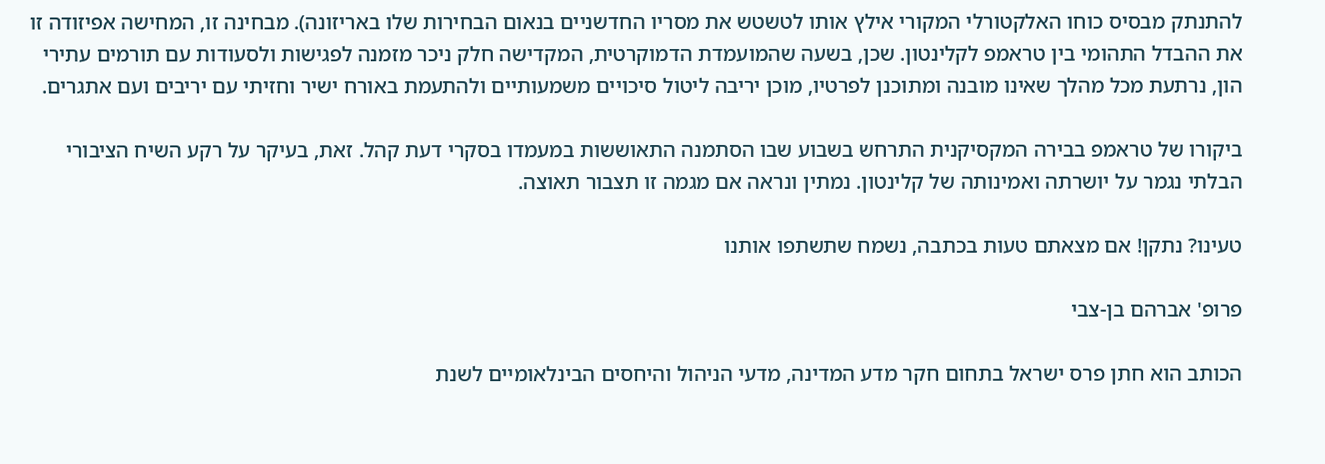להתנתק מבסיס כוחו האלקטורלי המקורי אילץ אותו לטשטש את מסריו החדשניים בנאום הבחירות שלו באריזונה). מבחינה זו, המחישה אפיזודה זו את ההבדל התהומי בין טראמפ לקלינטון. שכן, בשעה שהמועמדת הדמוקרטית, המקדישה חלק ניכר מזמנה לפגישות ולסעודות עם תורמים עתירי הון, נרתעת מכל מהלך שאינו מובנה ומתוכנן לפרטיו, מוכן יריבה ליטול סיכויים משמעותיים ולהתעמת באורח ישיר וחזיתי עם יריבים ועם אתגרים.

ביקורו של טראמפ בבירה המקסיקנית התרחש בשבוע שבו הסתמנה התאוששות במעמדו בסקרי דעת קהל. זאת, בעיקר על רקע השיח הציבורי הבלתי נגמר על יושרתה ואמינותה של קלינטון. נמתין ונראה אם מגמה זו תצבור תאוצה.

טעינו? נתקן! אם מצאתם טעות בכתבה, נשמח שתשתפו אותנו

פרופ' אברהם בן-צבי

הכותב הוא חתן פרס ישראל בתחום חקר מדע המדינה, מדעי הניהול והיחסים הבינלאומיים לשנת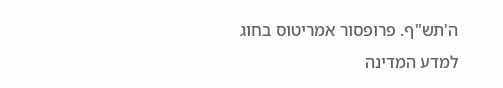ה'תש"ף. פרופסור אמריטוס בחוג למדע המדינה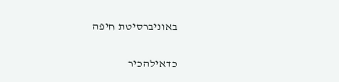באוניברסיטת חיפה

כדאילהכיר